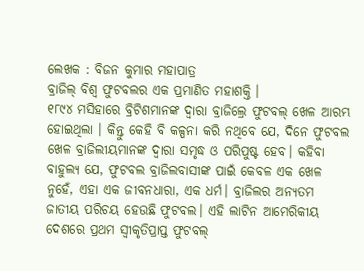ଲେଖକ : ବିଜନ କୁମାର ମହାପାତ୍ର
ବ୍ରାଜିଲ୍ ବିଶ୍ୱ ଫୁଟବଲର ଏକ ପ୍ରମାଣିତ ମହାଶକ୍ତି ।
୧୮୯୪ ମସିହାରେ ବ୍ରିଟିଶମାନଙ୍କ ଦ୍ୱାରା ବ୍ରାଜିଲ୍ରେ ଫୁଟବଲ୍ ଖେଳ ଆରମ୍ଭ ହୋଇଥିଲା । କିନ୍ତୁ କେହି ବି କଳ୍ପନା କରି ନଥିବେ ଯେ, ଦିନେ ଫୁଟବଲ ଖେଳ ବ୍ରାଜିଲୀୟମାନଙ୍କ ଦ୍ବାରା ସମୃଦ୍ଧ ଓ ପରିପୁଷ୍ଟ ହେବ। କହିବା ବାହୁଲ୍ୟ ଯେ, ଫୁଟବଲ ବ୍ରାଜିଲବାସୀଙ୍କ ପାଇଁ କେବଳ ଏକ ଖେଳ ନୁହେଁ, ଏହା ଏକ ଜୀବନଧାରା, ଏକ ଧର୍ମ। ବ୍ରାଜିଲର ଅନ୍ୟତମ ଜାତୀୟ ପରିଚୟ ହେଉଛି ଫୁଟବଲ। ଏହି ଲାଟିନ ଆମେରିକୀୟ ଦେଶରେ ପ୍ରଥମ ସ୍ବୀକୃତିପ୍ରାପ୍ତ ଫୁଟବଲ୍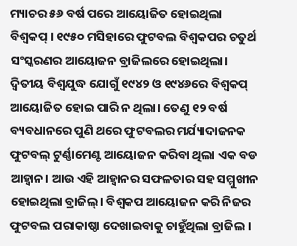ମ୍ୟାଚର ୫୬ ବର୍ଷ ପରେ ଆୟୋଜିତ ହୋଇଥିଲା ବିଶ୍ୱକପ୍ । ୧୯୫୦ ମସିହାରେ ଫୁଟବଲ ବିଶ୍ୱକପର ଚତୁର୍ଥ ସଂସ୍କରଣର ଆୟୋଜନ ବ୍ରାଜିଲରେ ହୋଇଥିଲା। ଦ୍ୱିତୀୟ ବିଶ୍ବଯୁଦ୍ଧ ଯୋଗୁଁ ୧୯୪୨ ଓ ୧୯୪୬ରେ ବିଶ୍ବକପ୍ ଆୟୋଜିତ ହୋଇ ପାରି ନ ଥିଲା। ତେଣୁ ୧୨ ବର୍ଷ ବ୍ୟବଧାନରେ ପୁଣି ଥରେ ଫୁଟବଲର ମର୍ଯ୍ୟାଦାଜନକ ଫୁଟବଲ୍ ଟୁର୍ଣ୍ଣାମେଣ୍ଟ ଆୟୋଜନ କରିବା ଥିଲା ଏକ ବଡ ଆହ୍ବାନ। ଆଉ ଏହି ଆହ୍ଵାନର ସଫଳତାର ସହ ସମ୍ମୁଖୀନ ହୋଇଥିଲା ବ୍ରାଜିଲ୍। ବିଶ୍ବକପ ଆୟୋଜନ କରି ନିଜର ଫୁଟବଲ ପରାକାଷ୍ଠା ଦେଖାଇବାକୁ ଚାହୁଁଥିଲା ବ୍ରାଜିଲ ।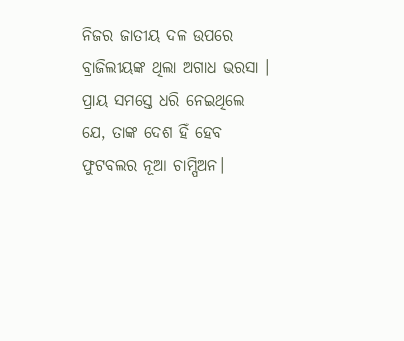ନିଜର ଜାତୀୟ ଦଳ ଉପରେ ବ୍ରାଜିଲୀୟଙ୍କ ଥିଲା ଅଗାଧ ଭରସା । ପ୍ରାୟ ସମସ୍ତେ ଧରି ନେଇଥିଲେ ଯେ, ତାଙ୍କ ଦେଶ ହିଁ ହେବ ଫୁଟବଲର ନୂଆ ଚାମ୍ପିଅନ।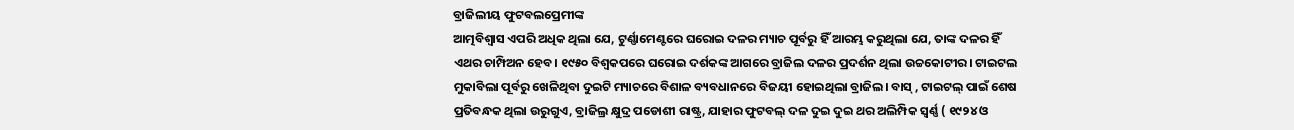ବ୍ରାଜିଲୀୟ ଫୁଟବଲପ୍ରେମୀଙ୍କ
ଆତ୍ମବିଶ୍ବାସ ଏପରି ଅଧିକ ଥିଲା ଯେ, ଟୁର୍ଣ୍ଣାମେଣ୍ଟରେ ଘରୋଇ ଦଳର ମ୍ୟାଚ ପୂର୍ବରୁ ହିଁ ଆରମ୍ଭ କରୁଥିଲା ଯେ, ତାଙ୍କ ଦଳର ହିଁ ଏଥର ଚାମ୍ପିଅନ ହେବ। ୧୯୫୦ ବିଶ୍ୱକପରେ ଘରୋଇ ଦର୍ଶକଙ୍କ ଆଗରେ ବ୍ରାଜିଲ ଦଳର ପ୍ରଦର୍ଶନ ଥିଲା ଉଚ୍ଚକୋଟୀର। ଟାଇଟଲ ମୁକାବିଲା ପୂର୍ବରୁ ଖେଳିଥିବା ଦୁଇଟି ମ୍ୟାଚରେ ବିଶାଳ ବ୍ୟବଧାନରେ ବିଜୟୀ ହୋଇଥିଲା ବ୍ରାଜିଲ। ବାସ୍ , ଟାଇଟଲ୍ ପାଇଁ ଶେଷ ପ୍ରତିବନ୍ଧକ ଥିଲା ଉରୁଗୁଏ, ବ୍ରାଜିଲ୍ର କ୍ଷୁଦ୍ର ପଡୋଶୀ ରାଷ୍ଟ୍ର, ଯାହାର ଫୁଟବଲ୍ ଦଳ ଦୁଇ ଦୁଇ ଥର ଅଲିମ୍ପିକ ସ୍ଵର୍ଣ୍ଣ ( ୧୯୨୪ ଓ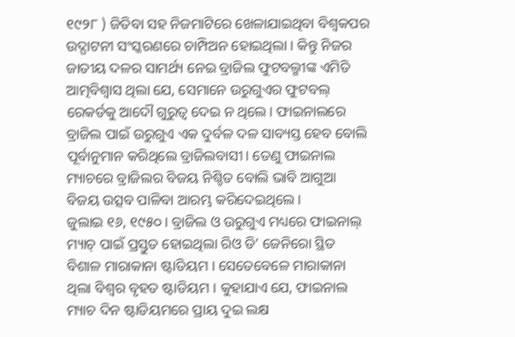୧୯୨୮ ) ଜିତିବା ସହ ନିଜମାଟିରେ ଖେଳାଯାଇଥିବା ବିଶ୍ବକପର ଉଦ୍ଘାଟନୀ ସଂସ୍କରଣରେ ଚାମ୍ପିଅନ ହୋଇଥିଲା । କିନ୍ତୁ ନିଜର ଜାତୀୟ ଦଳର ସାମର୍ଥ୍ୟ ନେଇ ବ୍ରାଜିଲ ଫୁଟବଲ୍ମୀଙ୍କ ଏମିତି ଆତ୍ମବିଶ୍ବାସ ଥିଲା ଯେ, ସେମାନେ ଉରୁଗୁଏର ଫୁଟବଲ୍ ରେକର୍ଡକୁ ଆଦୌ ଗୁରୁତ୍ବ ଦେଇ ନ ଥିଲେ। ଫାଇନାଲରେ ବ୍ରାଜିଲ ପାଇଁ ଉରୁଗୁଏ ଏକ ଦୁର୍ବଳ ଦଳ ସାବ୍ୟସ୍ତ ହେବ ବୋଲି ପୂର୍ବାନୁମାନ କରିଥିଲେ ବ୍ରାଜିଲବାସୀ। ତେଣୁ ଫାଇନାଲ ମ୍ୟାଚରେ ବ୍ରାଜିଲର ବିଜୟ ନିଶ୍ଚିତ ବୋଲି ଭାବି ଆଗୁଆ ବିଜୟ ଉତ୍ସବ ପାଳିବା ଆରମ୍ଭ କରିଦେଇଥିଲେ ।
ଜୁଲାଇ ୧୬, ୧୯୫୦। ବ୍ରାଜିଲ ଓ ଉରୁଗୁଏ ମଧ୍ୟରେ ଫାଇନାଲ୍ ମ୍ୟାଚ୍ ପାଇଁ ପ୍ରସ୍ତୁତ ହୋଇଥିଲା ରିଓ ଡି’ ଜେନିରୋ ସ୍ଥିତ ବିଶାଳ ମାରାକାନା ଷ୍ଟାଡିୟମ । ସେତେବେଳେ ମାରାକାନା ଥିଲା ବିଶ୍ୱର ବୃହତ ଷ୍ଟାଡିୟମ । କୁହାଯାଏ ଯେ, ଫାଇନାଲ ମ୍ୟାଚ ଦିନ ଷ୍ଟାଡିୟମରେ ପ୍ରାୟ ଦୁଇ ଲକ୍ଷ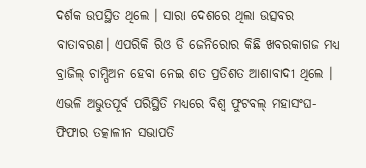ଦର୍ଶକ ଉପସ୍ଥିତ ଥିଲେ । ସାରା ଦେଶରେ ଥିଲା ଉତ୍ସବର ବାତାବରଣ। ଏପରିକି ରିଓ ଡି ଜେନିରୋର କିଛି ଖବରକାଗଜ ମଧ୍ୟ ବ୍ରାଜିଲ୍ ଚାମ୍ପିଅନ ହେବା ନେଇ ଶତ ପ୍ରତିଶତ ଆଶାବାଦୀ ଥିଲେ । ଏଭଳି ଅଭୁତପୂର୍ବ ପରିସ୍ଥିତି ମଧ୍ୟରେ ବିଶ୍ବ ଫୁଟବଲ୍ ମହାସଂଘ- ଫିଫାର ତତ୍କାଳୀନ ସଭାପତି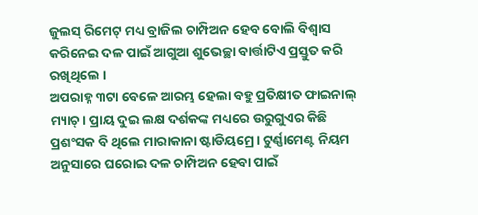ଜୁଲସ୍ ରିମେଟ୍ ମଧ୍ୟ ବ୍ରାଜିଲ ଚାମ୍ପିଅନ ହେବ ବୋଲି ବିଶ୍ବାସ କରିନେଇ ଦଳ ପାଇଁ ଆଗୁଆ ଶୁଭେଚ୍ଛା ବାର୍ତ୍ତାଟିଏ ପ୍ରସ୍ତୁତ କରି ରଖିଥିଲେ ।
ଅପରାହ୍ନ ୩ଟା ବେଳେ ଆରମ୍ଭ ହେଲା ବହୁ ପ୍ରତିକ୍ଷୀତ ଫାଇନାଲ୍ ମ୍ୟାଚ୍। ପ୍ରାୟ ଦୁଇ ଲକ୍ଷ ଦର୍ଶକଙ୍କ ମଧ୍ୟରେ ଉରୁଗୁଏର କିଛି ପ୍ରଶଂସକ ବି ଥିଲେ ମାରାକାନା ଷ୍ଟାଡିୟମ୍ରେ। ଟୁର୍ଣ୍ଣାମେଣ୍ଟ ନିୟମ ଅନୁସାରେ ଘରୋଇ ଦଳ ଚାମ୍ପିଅନ ହେବା ପାଇଁ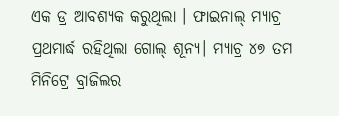ଏକ ଡ୍ର ଆବଶ୍ୟକ କରୁଥିଲା । ଫାଇନାଲ୍ ମ୍ୟାଚ୍ର ପ୍ରଥମାର୍ଦ୍ଧ ରହିଥିଲା ଗୋଲ୍ ଶୂନ୍ୟ। ମ୍ୟାଚ୍ର ୪୭ ତମ ମିନିଟ୍ରେ ବ୍ରାଜିଲର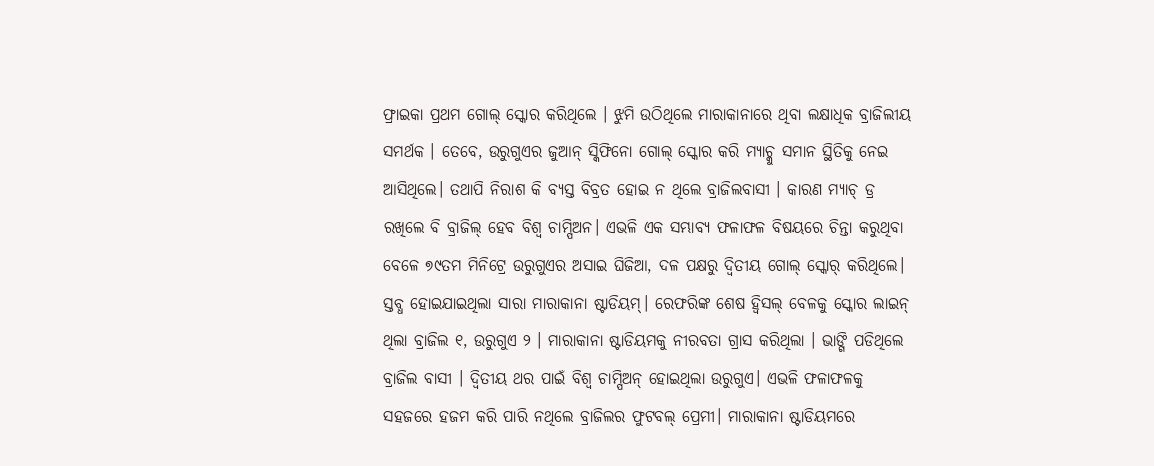ଫ୍ରାଇକା ପ୍ରଥମ ଗୋଲ୍ ସ୍କୋର କରିଥିଲେ । ଝୁମି ଉଠିଥିଲେ ମାରାକାନାରେ ଥିବା ଲକ୍ଷାଧିକ ବ୍ରାଜିଲୀୟ ସମର୍ଥକ । ତେବେ, ଉରୁଗୁଏର ଜୁଆନ୍ ସ୍କିଫିନୋ ଗୋଲ୍ ସ୍କୋର କରି ମ୍ୟାଚ୍କୁ ସମାନ ସ୍ଥିତିକୁ ନେଇ ଆସିଥିଲେ। ତଥାପି ନିରାଶ କି ବ୍ୟସ୍ତ ବିବ୍ରତ ହୋଇ ନ ଥିଲେ ବ୍ରାଜିଲବାସୀ । କାରଣ ମ୍ୟାଚ୍ ଡ୍ର ରଖିଲେ ବି ବ୍ରାଜିଲ୍ ହେବ ବିଶ୍ଵ ଚାମ୍ପିଅନ। ଏଭଳି ଏକ ସମ୍ଭାବ୍ୟ ଫଳାଫଳ ବିଷୟରେ ଚିନ୍ତା କରୁଥିବା ବେଳେ ୭୯ତମ ମିନିଟ୍ରେ ଉରୁଗୁଏର ଅସାଇ ଘିଜିଆ, ଦଳ ପକ୍ଷରୁ ଦ୍ବିତୀୟ ଗୋଲ୍ ସ୍କୋର୍ କରିଥିଲେ। ସ୍ତବ୍ଧ ହୋଇଯାଇଥିଲା ସାରା ମାରାକାନା ଷ୍ଟାଡିୟମ୍। ରେଫରିଙ୍କ ଶେଷ ହ୍ବିସଲ୍ ବେଳକୁ ସ୍କୋର ଲାଇନ୍ ଥିଲା ବ୍ରାଜିଲ ୧, ଉରୁଗୁଏ ୨ । ମାରାକାନା ଷ୍ଟାଡିୟମକୁ ନୀରବତା ଗ୍ରାସ କରିଥିଲା । ଭାଙ୍ଗି ପଡିଥିଲେ ବ୍ରାଜିଲ ବାସୀ । ଦ୍ବିତୀୟ ଥର ପାଇଁ ବିଶ୍ଵ ଚାମ୍ପିଅନ୍ ହୋଇଥିଲା ଉରୁଗୁଏ। ଏଭଳି ଫଳାଫଳକୁ ସହଜରେ ହଜମ କରି ପାରି ନଥିଲେ ବ୍ରାଜିଲର ଫୁଟବଲ୍ ପ୍ରେମୀ। ମାରାକାନା ଷ୍ଟାଡିୟମରେ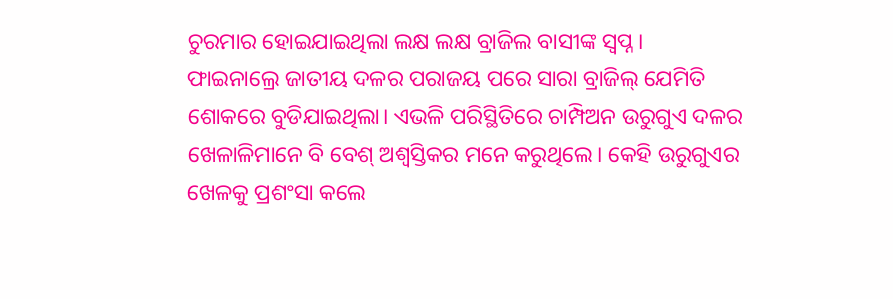ଚୁରମାର ହୋଇଯାଇଥିଲା ଲକ୍ଷ ଲକ୍ଷ ବ୍ରାଜିଲ ବାସୀଙ୍କ ସ୍ୱପ୍ନ।
ଫାଇନାଲ୍ରେ ଜାତୀୟ ଦଳର ପରାଜୟ ପରେ ସାରା ବ୍ରାଜିଲ୍ ଯେମିତି ଶୋକରେ ବୁଡିଯାଇଥିଲା। ଏଭଳି ପରିସ୍ଥିତିରେ ଚାମ୍ପିଅନ ଉରୁଗୁଏ ଦଳର ଖେଳାଳିମାନେ ବି ବେଶ୍ ଅଶ୍ବସ୍ତିକର ମନେ କରୁଥିଲେ। କେହି ଉରୁଗୁଏର ଖେଳକୁ ପ୍ରଶଂସା କଲେ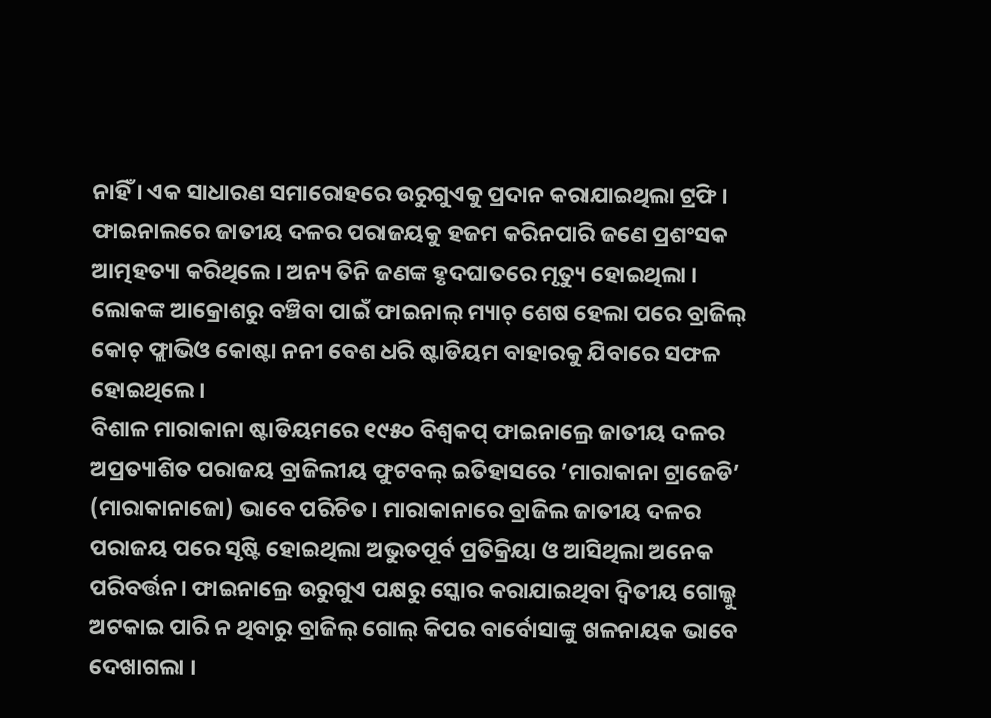ନାହିଁ । ଏକ ସାଧାରଣ ସମାରୋହରେ ଉରୁଗୁଏକୁ ପ୍ରଦାନ କରାଯାଇଥିଲା ଟ୍ରଫି । ଫାଇନାଲରେ ଜାତୀୟ ଦଳର ପରାଜୟକୁ ହଜମ କରିନପାରି ଜଣେ ପ୍ରଶଂସକ ଆତ୍ମହତ୍ୟା କରିଥିଲେ । ଅନ୍ୟ ତିନି ଜଣଙ୍କ ହୃଦଘାତରେ ମୃତ୍ୟୁ ହୋଇଥିଲା । ଲୋକଙ୍କ ଆକ୍ରୋଶରୁ ବଞ୍ଚିବା ପାଇଁ ଫାଇନାଲ୍ ମ୍ୟାଚ୍ ଶେଷ ହେଲା ପରେ ବ୍ରାଜିଲ୍ କୋଚ୍ ଫ୍ଲାଭିଓ କୋଷ୍ଟା ନନୀ ବେଶ ଧରି ଷ୍ଟାଡିୟମ ବାହାରକୁ ଯିବାରେ ସଫଳ ହୋଇଥିଲେ ।
ବିଶାଳ ମାରାକାନା ଷ୍ଟାଡିୟମରେ ୧୯୫୦ ବିଶ୍ବକପ୍ ଫାଇନାଲ୍ରେ ଜାତୀୟ ଦଳର ଅପ୍ରତ୍ୟାଶିତ ପରାଜୟ ବ୍ରାଜିଲୀୟ ଫୁଟବଲ୍ ଇତିହାସରେ ’ମାରାକାନା ଟ୍ରାଜେଡି’ (ମାରାକାନାଜୋ) ଭାବେ ପରିଚିତ। ମାରାକାନାରେ ବ୍ରାଜିଲ ଜାତୀୟ ଦଳର ପରାଜୟ ପରେ ସୃଷ୍ଟି ହୋଇଥିଲା ଅଭୁତପୂର୍ବ ପ୍ରତିକ୍ରିୟା ଓ ଆସିଥିଲା ଅନେକ ପରିବର୍ତ୍ତନ। ଫାଇନାଲ୍ରେ ଉରୁଗୁଏ ପକ୍ଷରୁ ସ୍କୋର କରାଯାଇଥିବା ଦ୍ବିତୀୟ ଗୋଲ୍କୁ ଅଟକାଇ ପାରି ନ ଥିବାରୁ ବ୍ରାଜିଲ୍ ଗୋଲ୍ କିପର ବାର୍ବୋସାଙ୍କୁ ଖଳନାୟକ ଭାବେ ଦେଖାଗଲା ।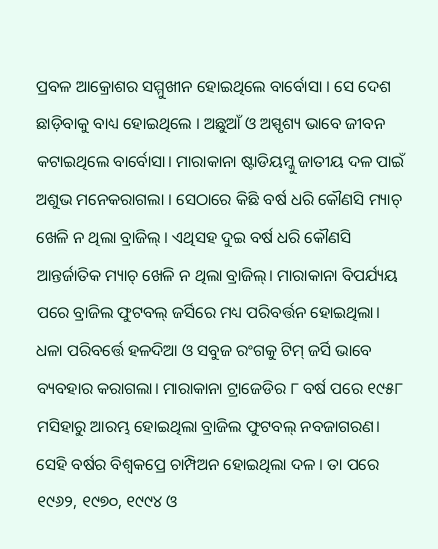ପ୍ରବଳ ଆକ୍ରୋଶର ସମ୍ମୁଖୀନ ହୋଇଥିଲେ ବାର୍ବୋସା । ସେ ଦେଶ ଛାଡ଼ିବାକୁ ବାଧ୍ୟ ହୋଇଥିଲେ । ଅଛୁଆଁ ଓ ଅସ୍ପୃଶ୍ୟ ଭାବେ ଜୀବନ କଟାଇଥିଲେ ବାର୍ବୋସା। ମାରାକାନା ଷ୍ଟାଡିୟମ୍କୁ ଜାତୀୟ ଦଳ ପାଇଁ ଅଶୁଭ ମନେକରାଗଲା । ସେଠାରେ କିଛି ବର୍ଷ ଧରି କୌଣସି ମ୍ୟାଚ୍ ଖେଳି ନ ଥିଲା ବ୍ରାଜିଲ୍ । ଏଥିସହ ଦୁଇ ବର୍ଷ ଧରି କୌଣସି ଆନ୍ତର୍ଜାତିକ ମ୍ୟାଚ୍ ଖେଳି ନ ଥିଲା ବ୍ରାଜିଲ୍। ମାରାକାନା ବିପର୍ଯ୍ୟୟ ପରେ ବ୍ରାଜିଲ ଫୁଟବଲ୍ ଜର୍ସିରେ ମଧ୍ୟ ପରିବର୍ତ୍ତନ ହୋଇଥିଲା। ଧଳା ପରିବର୍ତ୍ତେ ହଳଦିଆ ଓ ସବୁଜ ରଂଗକୁ ଟିମ୍ ଜର୍ସି ଭାବେ ବ୍ୟବହାର କରାଗଲା। ମାରାକାନା ଟ୍ରାଜେଡିର ୮ ବର୍ଷ ପରେ ୧୯୫୮ ମସିହାରୁ ଆରମ୍ଭ ହୋଇଥିଲା ବ୍ରାଜିଲ ଫୁଟବଲ୍ ନବଜାଗରଣ। ସେହି ବର୍ଷର ବିଶ୍ବକପ୍ରେ ଚାମ୍ପିଅନ ହୋଇଥିଲା ଦଳ । ତା ପରେ ୧୯୬୨, ୧୯୭୦, ୧୯୯୪ ଓ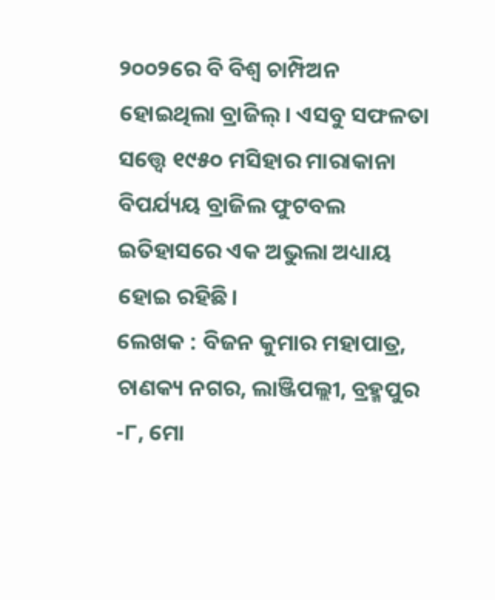୨୦୦୨ରେ ବି ବିଶ୍ଵ ଚାମ୍ପିଅନ ହୋଇଥିଲା ବ୍ରାଜିଲ୍। ଏସବୁ ସଫଳତା ସତ୍ତ୍ବେ ୧୯୫୦ ମସିହାର ମାରାକାନା ବିପର୍ଯ୍ୟୟ ବ୍ରାଜିଲ ଫୁଟବଲ ଇତିହାସରେ ଏକ ଅଭୁଲା ଅଧ୍ୟାୟ ହୋଇ ରହିଛି।
ଲେଖକ : ବିଜନ କୁମାର ମହାପାତ୍ର, ଚାଣକ୍ୟ ନଗର, ଲାଞ୍ଜିପଲ୍ଲୀ, ବ୍ରହ୍ମପୁର -୮, ମୋ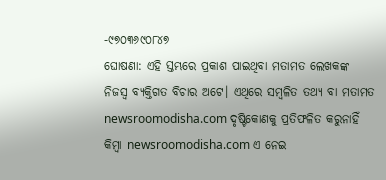-୯୭୦୩୬୯୦୮୪୭
ଘୋଷଣା: ଏହି ସ୍ତମ୍ଭରେ ପ୍ରକାଶ ପାଇଥିବା ମତାମତ ଲେଖକଙ୍କ ନିଜସ୍ବ ବ୍ୟକ୍ତିଗତ ବିଚାର ଅଟେ। ଏଥିରେ ସମ୍ବଳିତ ତଥ୍ୟ ବା ମତାମତ newsroomodisha.com ଦୃଷ୍ଟିକୋଣକୁ ପ୍ରତିଫଳିତ କରୁନାହିଁ କିମ୍ଵା newsroomodisha.com ଏ ନେଇ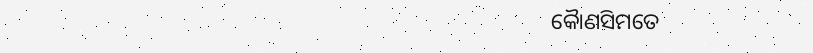କୈାଣସିମତେ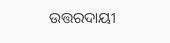ଉତ୍ତରଦାୟୀ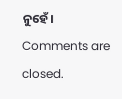ନୁହେଁ।
Comments are closed.